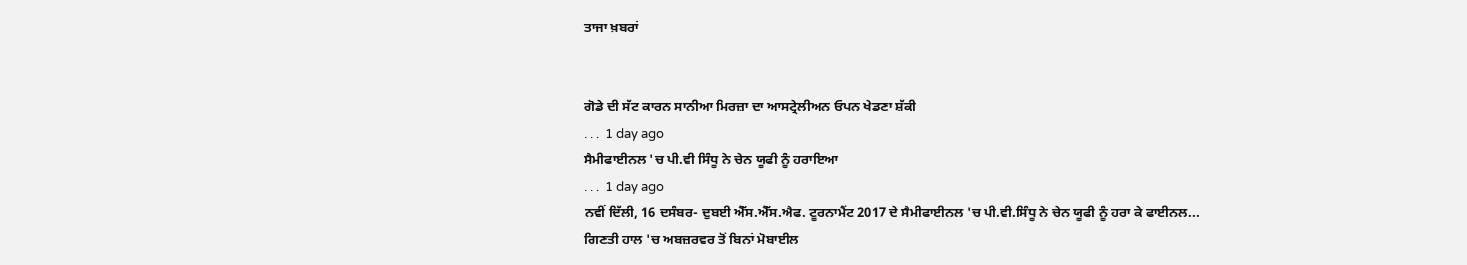ਤਾਜਾ ਖ਼ਬਰਾਂ


ਗੋਡੇ ਦੀ ਸੱਟ ਕਾਰਨ ਸਾਨੀਆ ਮਿਰਜ਼ਾ ਦਾ ਆਸਟ੍ਰੇਲੀਅਨ ਓਪਨ ਖੇਡਣਾ ਸ਼ੱਕੀ
. . .  1 day ago
ਸੈਮੀਫਾਈਨਲ 'ਚ ਪੀ.ਵੀ ਸਿੰਧੂ ਨੇ ਚੇਨ ਯੂਫੀ ਨੂੰ ਹਰਾਇਆ
. . .  1 day ago
ਨਵੀਂ ਦਿੱਲੀ, 16 ਦਸੰਬਰ- ਦੁਬਈ ਐੱਸ.ਐੱਸ.ਐਫ. ਟੂਰਨਾਮੈਂਟ 2017 ਦੇ ਸੈਮੀਫਾਈਨਲ 'ਚ ਪੀ.ਵੀ.ਸਿੰਧੂ ਨੇ ਚੇਨ ਯੂਫੀ ਨੂੰ ਹਰਾ ਕੇ ਫਾਈਨਲ...
ਗਿਣਤੀ ਹਾਲ 'ਚ ਅਬਜ਼ਰਵਰ ਤੋਂ ਬਿਨਾਂ ਮੋਬਾਈਲ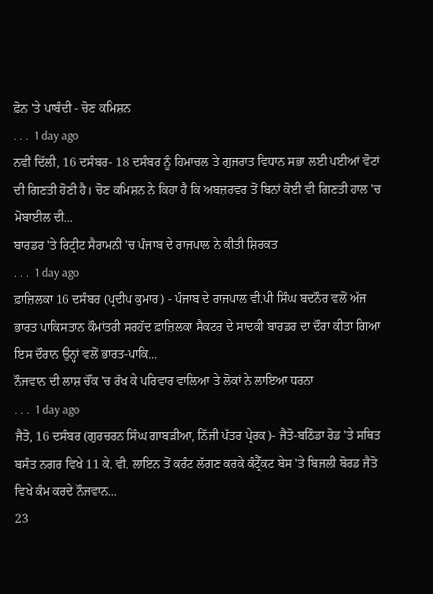ਫ਼ੋਨ 'ਤੇ ਪਾਬੰਦੀ - ਚੋਣ ਕਮਿਸ਼ਨ
. . .  1 day ago
ਨਵੀਂ ਦਿੱਲੀ, 16 ਦਸੰਬਰ- 18 ਦਸੰਬਰ ਨੂੰ ਹਿਮਾਚਲ ਤੇ ਗੁਜਰਾਤ ਵਿਧਾਨ ਸਭਾ ਲਈ ਪਈਆਂ ਵੋਟਾਂ ਦੀ ਗਿਣਤੀ ਹੋਣੀ ਹੈ। ਚੋਣ ਕਮਿਸ਼ਨ ਨੇ ਕਿਹਾ ਹੈ ਕਿ ਅਬਜ਼ਰਵਰ ਤੋਂ ਬਿਨਾਂ ਕੋਈ ਵੀ ਗਿਣਤੀ ਹਾਲ 'ਚ ਮੋਬਾਈਲ ਦੀ...
ਬਾਰਡਰ 'ਤੇ ਰਿਟ੍ਰੀਟ ਸੈਰਾਮਨੀ 'ਚ ਪੰਜਾਬ ਦੇ ਰਾਜਪਾਲ ਨੇ ਕੀਤੀ ਸ਼ਿਰਕਤ
. . .  1 day ago
ਫ਼ਾਜ਼ਿਲਕਾ 16 ਦਸੰਬਰ (ਪ੍ਰਦੀਪ ਕੁਮਾਰ) - ਪੰਜਾਬ ਦੇ ਰਾਜਪਾਲ ਵੀ.ਪੀ ਸਿੰਘ ਬਦਨੌਰ ਵਲੋਂ ਅੱਜ ਭਾਰਤ ਪਾਕਿਸਤਾਨ ਕੌਮਾਂਤਰੀ ਸਰਹੱਦ ਫ਼ਾਜ਼ਿਲਕਾ ਸੈਕਟਰ ਦੇ ਸਾਦਕੀ ਬਾਰਡਰ ਦਾ ਦੌਰਾ ਕੀਤਾ ਗਿਆ ਇਸ ਦੌਰਾਨ ਉਨ੍ਹਾਂ ਵਲੋਂ ਭਾਰਤ-ਪਾਕਿ...
ਨੌਜਵਾਨ ਦੀ ਲਾਸ਼ ਚੌਂਕ 'ਚ ਰੱਖ ਕੇ ਪਰਿਵਾਰ ਵਾਲਿਆ ਤੇ ਲੋਕਾਂ ਨੇ ਲਾਇਆ ਧਰਨਾ
. . .  1 day ago
ਜੈਤੋ, 16 ਦਸੰਬਰ (ਗੁਰਚਰਨ ਸਿੰਘ ਗਾਬੜੀਆ, ਨਿੱਜੀ ਪੱਤਰ ਪ੍ਰੇਰਕ)- ਜੈਤੋ-ਬਠਿੰਡਾ ਰੋਡ 'ਤੇ ਸਥਿਤ ਬਸੰਤ ਨਗਰ ਵਿਖੇ 11 ਕੇ. ਵੀ. ਲਾਇਨ ਤੋਂ ਕਰੰਟ ਲੱਗਣ ਕਰਕੇ ਕੰਟ੍ਰੈੱਕਟ ਬੇਸ 'ਤੇ ਬਿਜਲੀ ਬੋਰਡ ਜੈਤੋ ਵਿਖੇ ਕੰਮ ਕਰਦੇ ਨੌਜਵਾਨ...
23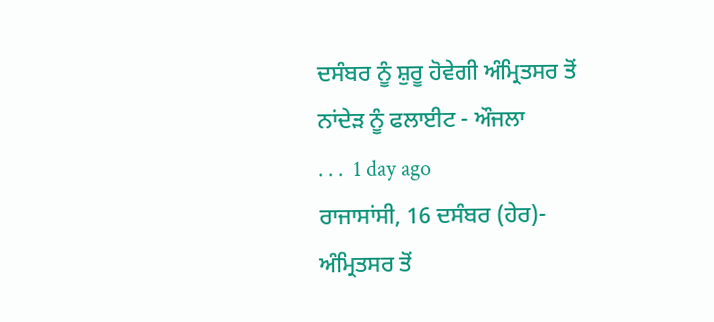ਦਸੰਬਰ ਨੂੰ ਸ਼ੁਰੂ ਹੋਵੇਗੀ ਅੰਮ੍ਰਿਤਸਰ ਤੋਂ ਨਾਂਦੇੜ ਨੂੰ ਫਲਾਈਟ - ਔਜਲਾ
. . .  1 day ago
ਰਾਜਾਸਾਂਸੀ, 16 ਦਸੰਬਰ (ਹੇਰ)- ਅੰਮ੍ਰਿਤਸਰ ਤੋਂ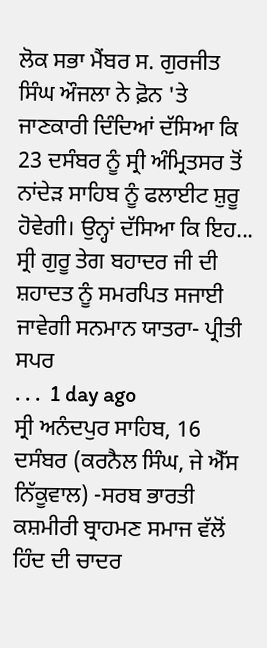ਲੋਕ ਸਭਾ ਮੈਂਬਰ ਸ. ਗੁਰਜੀਤ ਸਿੰਘ ਔਜਲਾ ਨੇ ਫ਼ੋਨ 'ਤੇ ਜਾਣਕਾਰੀ ਦਿੰਦਿਆਂ ਦੱਸਿਆ ਕਿ 23 ਦਸੰਬਰ ਨੂੰ ਸ੍ਰੀ ਅੰਮ੍ਰਿਤਸਰ ਤੋਂ ਨਾਂਦੇੜ ਸਾਹਿਬ ਨੂੰ ਫਲਾਈਟ ਸ਼ੁਰੂ ਹੋਵੇਗੀ। ਉਨ੍ਹਾਂ ਦੱਸਿਆ ਕਿ ਇਹ...
ਸ੍ਰੀ ਗੁਰੂ ਤੇਗ ਬਹਾਦਰ ਜੀ ਦੀ ਸ਼ਹਾਦਤ ਨੂੰ ਸਮਰਪਿਤ ਸਜਾਈ ਜਾਵੇਗੀ ਸਨਮਾਨ ਯਾਤਰਾ- ਪ੍ਰੀਤੀ ਸਪਰ
. . .  1 day ago
ਸ੍ਰੀ ਅਨੰਦਪੁਰ ਸਾਹਿਬ, 16 ਦਸੰਬਰ (ਕਰਨੈਲ ਸਿੰਘ, ਜੇ ਐੱਸ ਨਿੱਕੂਵਾਲ) -ਸਰਬ ਭਾਰਤੀ ਕਸ਼ਮੀਰੀ ਬ੍ਰਾਹਮਣ ਸਮਾਜ ਵੱਲੋਂ ਹਿੰਦ ਦੀ ਚਾਦਰ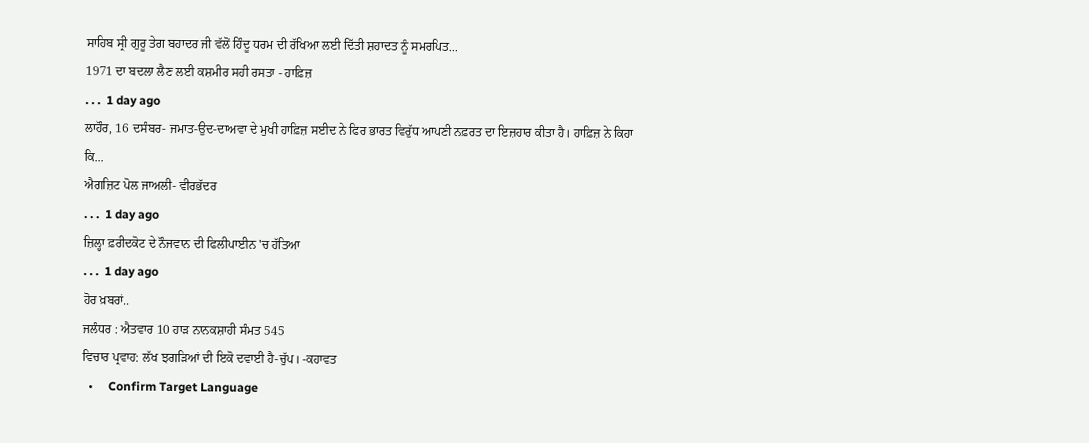ਸਾਹਿਬ ਸ੍ਰੀ ਗੁਰੂ ਤੇਗ ਬਹਾਦਰ ਜੀ ਵੱਲੋਂ ਹਿੰਦੂ ਧਰਮ ਦੀ ਰੱਖਿਆ ਲਈ ਦਿੱਤੀ ਸ਼ਹਾਦਤ ਨੂੰ ਸਮਰਪਿਤ...
1971 ਦਾ ਬਦਲਾ ਲੈਣ ਲਈ ਕਸ਼ਮੀਰ ਸਹੀ ਰਸਤਾ - ਹਾਫ਼ਿਜ਼
. . .  1 day ago
ਲਾਹੌਰ, 16 ਦਸੰਬਰ- ਜਮਾਤ-ਉਦ-ਦਾਅਵਾ ਦੇ ਮੁਖੀ ਹਾਫ਼ਿਜ਼ ਸਈਦ ਨੇ ਫਿਰ ਭਾਰਤ ਵਿਰੁੱਧ ਆਪਣੀ ਨਫ਼ਰਤ ਦਾ ਇਜ਼ਹਾਰ ਕੀਤਾ ਹੈ। ਹਾਫ਼ਿਜ਼ ਨੇ ਕਿਹਾ ਕਿ...
ਐਗਜ਼ਿਟ ਪੋਲ ਜਾਅਲੀ- ਵੀਰਭੱਦਰ
. . .  1 day ago
ਜ਼ਿਲ੍ਹਾ ਫ਼ਰੀਦਕੋਟ ਦੇ ਨੌਜਵਾਨ ਦੀ ਫਿਲੀਪਾਈਨ 'ਚ ਹੱਤਿਆ
. . .  1 day ago
ਹੋਰ ਖ਼ਬਰਾਂ..
ਜਲੰਧਰ : ਐਤਵਾਰ 10 ਹਾੜ ਨਾਨਕਸ਼ਾਹੀ ਸੰਮਤ 545
ਵਿਚਾਰ ਪ੍ਰਵਾਹ: ਲੱਖ ਝਗੜਿਆਂ ਦੀ ਇਕੋ ਦਵਾਈ ਹੈ-ਚੁੱਪ। -ਕਹਾਵਤ
  •     Confirm Target Language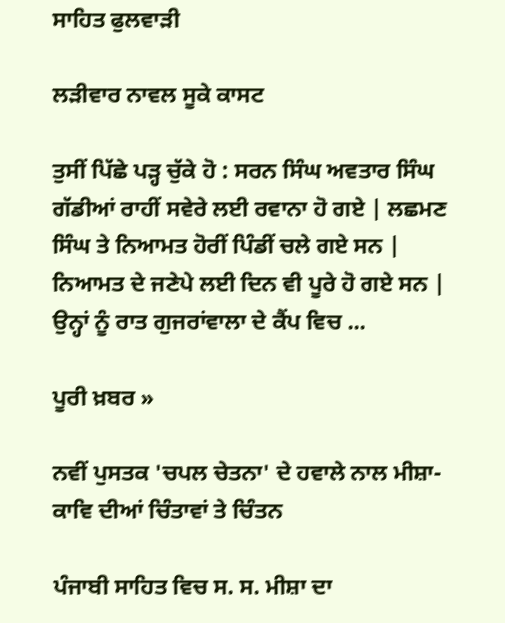ਸਾਹਿਤ ਫੁਲਵਾੜੀ

ਲੜੀਵਾਰ ਨਾਵਲ ਸੂਕੇ ਕਾਸਟ

ਤੁਸੀਂ ਪਿੱਛੇ ਪੜ੍ਹ ਚੁੱਕੇ ਹੋ : ਸਰਨ ਸਿੰਘ ਅਵਤਾਰ ਸਿੰਘ ਗੱਡੀਆਂ ਰਾਹੀਂ ਸਵੇਰੇ ਲਈ ਰਵਾਨਾ ਹੋ ਗਏ | ਲਛਮਣ ਸਿੰਘ ਤੇ ਨਿਆਮਤ ਹੋਰੀਂ ਪਿੰਡੀਂ ਚਲੇ ਗਏ ਸਨ | ਨਿਆਮਤ ਦੇ ਜਣੇਪੇ ਲਈ ਦਿਨ ਵੀ ਪੂਰੇ ਹੋ ਗਏ ਸਨ | ਉਨ੍ਹਾਂ ਨੂੰ ਰਾਤ ਗੁਜਰਾਂਵਾਲਾ ਦੇ ਕੈਂਪ ਵਿਚ ...

ਪੂਰੀ ਖ਼ਬਰ »

ਨਵੀਂ ਪੁਸਤਕ 'ਚਪਲ ਚੇਤਨਾ' ਦੇ ਹਵਾਲੇ ਨਾਲ ਮੀਸ਼ਾ-ਕਾਵਿ ਦੀਆਂ ਚਿੰਤਾਵਾਂ ਤੇ ਚਿੰਤਨ

ਪੰਜਾਬੀ ਸਾਹਿਤ ਵਿਚ ਸ. ਸ. ਮੀਸ਼ਾ ਦਾ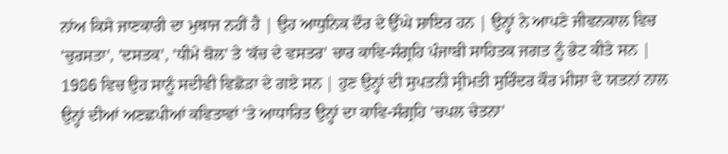ਨਾਂਅ ਕਿਸੇ ਜਾਣਕਾਰੀ ਦਾ ਮੁਥਾਜ ਨਹੀਂ ਹੈ | ਉਹ ਆਧੁਨਿਕ ਦੌਰ ਦੇ ਉੱਘੇ ਸ਼ਾਇਰ ਹਨ | ਉਨ੍ਹਾਂ ਨੇ ਆਪਣੇ ਜੀਵਨਕਾਲ ਵਿਚ 'ਚੁਰਸਤਾ', 'ਦਸਤਕ', 'ਧੀਮੇ ਬੋਲ' ਤੇ 'ਕੱਚ ਦੇ ਵਸਤਰ' ਚਾਰ ਕਾਵਿ-ਸੰਗ੍ਰਹਿ ਪੰਜਾਬੀ ਸਾਹਿਤਕ ਜਗਤ ਨੂੰ ਭੇਟ ਕੀਤੇ ਸਨ | 1986 ਵਿਚ ਉਹ ਸਾਨੂੰ ਸਦੀਵੀ ਵਿਛੋੜਾ ਦੇ ਗਏ ਸਨ | ਹੁਣ ਉਨ੍ਹਾਂ ਦੀ ਸੁਪਤਨੀ ਸ੍ਰੀਮਤੀ ਸੁਰਿੰਦਰ ਕੌਰ ਮੀਸ਼ਾ ਦੇ ਯਤਨਾਂ ਨਾਲ ਉਨ੍ਹਾਂ ਦੀਆਂ ਅਣਛਪੀਆਂ ਕਵਿਤਾਵਾਂ 'ਤੇ ਆਧਾਰਿਤ ਉਨ੍ਹਾਂ ਦਾ ਕਾਵਿ-ਸੰਗ੍ਰਹਿ 'ਚਪਲ ਚੇਤਨਾ'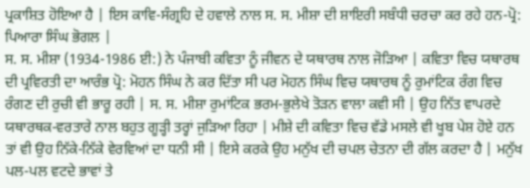ਪ੍ਰਕਾਸ਼ਿਤ ਹੋਇਆ ਹੈ | ਇਸ ਕਾਵਿ-ਸੰਗ੍ਰਹਿ ਦੇ ਹਵਾਲੇ ਨਾਲ ਸ. ਸ. ਮੀਸ਼ਾ ਦੀ ਸ਼ਾਇਰੀ ਸਬੰਧੀ ਚਰਚਾ ਕਰ ਰਹੇ ਹਨ-ਪ੍ਰੋ: ਪਿਆਰਾ ਸਿੰਘ ਭੋਗਲ |
ਸ. ਸ. ਮੀਸ਼ਾ (1934-1986 ਈ:) ਨੇ ਪੰਜਾਬੀ ਕਵਿਤਾ ਨੂੰ ਜੀਵਨ ਦੇ ਯਥਾਰਥ ਨਾਲ ਜੋੜਿਆ | ਕਵਿਤਾ ਵਿਚ ਯਥਾਰਥ ਦੀ ਪ੍ਰਵਿਰਤੀ ਦਾ ਆਰੰਭ ਪ੍ਰੋ: ਮੋਹਨ ਸਿੰਘ ਨੇ ਕਰ ਦਿੱਤਾ ਸੀ ਪਰ ਮੋਹਨ ਸਿੰਘ ਵਿਚ ਯਥਾਰਥ ਨੂੰ ਰੁਮਾਂਟਿਕ ਰੰਗ ਵਿਚ ਰੰਗਣ ਦੀ ਰੁਚੀ ਵੀ ਭਾਰੂ ਰਹੀ | ਸ. ਸ. ਮੀਸ਼ਾ ਰੁਮਾਂਟਿਕ ਭਰਮ-ਭੁਲੇਖੇ ਤੋੜਨ ਵਾਲਾ ਕਵੀ ਸੀ | ਉਹ ਨਿੱਤ ਵਾਪਰਦੇ ਯਥਾਰਥਕ-ਵਰਤਾਰੇ ਨਾਲ ਬਹੁਤ ਗੂੜ੍ਹੀ ਤਰ੍ਹਾਂ ਜੁੜਿਆ ਰਿਹਾ | ਮੀਸ਼ੇ ਦੀ ਕਵਿਤਾ ਵਿਚ ਵੱਡੇ ਮਸਲੇ ਵੀ ਖੂਬ ਪੇਸ਼ ਹੋਏ ਹਨ ਤਾਂ ਵੀ ਉਹ ਨਿੱਕੇ-ਨਿੱਕੇ ਵੇਰਵਿਆਂ ਦਾ ਧਨੀ ਸੀ | ਇਸੇ ਕਰਕੇ ਉਹ ਮਨੁੱਖ ਦੀ ਚਪਲ ਚੇਤਨਾ ਦੀ ਗੱਲ ਕਰਦਾ ਹੈ | ਮਨੁੱਖ ਪਲ-ਪਲ ਵਟਦੇ ਭਾਵਾਂ ਤੇ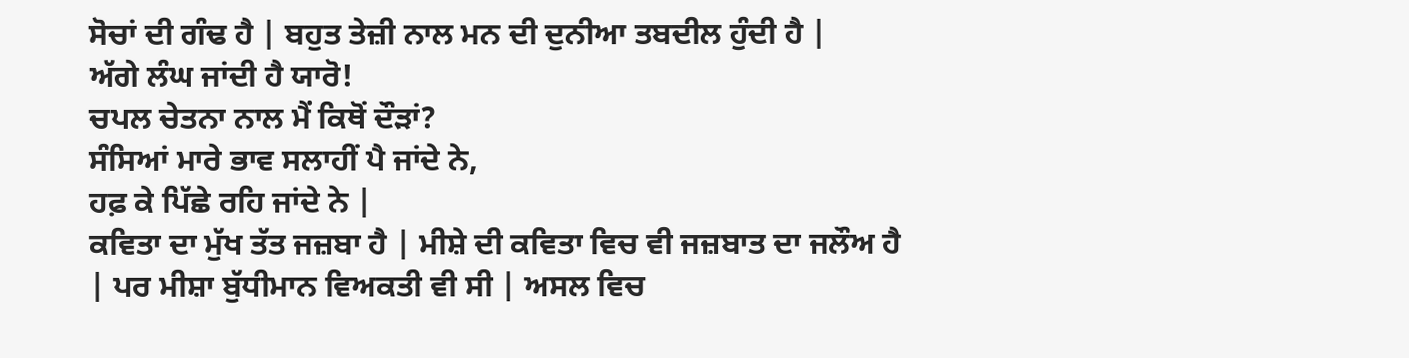ਸੋਚਾਂ ਦੀ ਗੰਢ ਹੈ | ਬਹੁਤ ਤੇਜ਼ੀ ਨਾਲ ਮਨ ਦੀ ਦੁਨੀਆ ਤਬਦੀਲ ਹੁੰਦੀ ਹੈ |
ਅੱਗੇ ਲੰਘ ਜਾਂਦੀ ਹੈ ਯਾਰੋ!
ਚਪਲ ਚੇਤਨਾ ਨਾਲ ਮੈਂ ਕਿਥੋਂ ਦੌੜਾਂ?
ਸੰਸਿਆਂ ਮਾਰੇ ਭਾਵ ਸਲਾਹੀਂ ਪੈ ਜਾਂਦੇ ਨੇ,
ਹਫ਼ ਕੇ ਪਿੱਛੇ ਰਹਿ ਜਾਂਦੇ ਨੇ |
ਕਵਿਤਾ ਦਾ ਮੁੱਖ ਤੱਤ ਜਜ਼ਬਾ ਹੈ | ਮੀਸ਼ੇ ਦੀ ਕਵਿਤਾ ਵਿਚ ਵੀ ਜਜ਼ਬਾਤ ਦਾ ਜਲੌਅ ਹੈ | ਪਰ ਮੀਸ਼ਾ ਬੁੱਧੀਮਾਨ ਵਿਅਕਤੀ ਵੀ ਸੀ | ਅਸਲ ਵਿਚ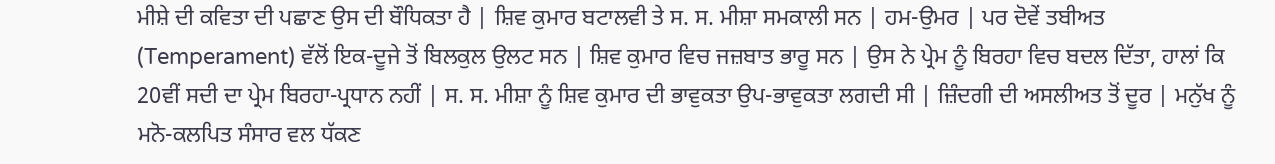ਮੀਸ਼ੇ ਦੀ ਕਵਿਤਾ ਦੀ ਪਛਾਣ ਉਸ ਦੀ ਬੌਧਿਕਤਾ ਹੈ | ਸ਼ਿਵ ਕੁਮਾਰ ਬਟਾਲਵੀ ਤੇ ਸ. ਸ. ਮੀਸ਼ਾ ਸਮਕਾਲੀ ਸਨ | ਹਮ-ਉਮਰ | ਪਰ ਦੋਵੇਂ ਤਬੀਅਤ (Temperament) ਵੱਲੋਂ ਇਕ-ਦੂਜੇ ਤੋਂ ਬਿਲਕੁਲ ਉਲਟ ਸਨ | ਸ਼ਿਵ ਕੁਮਾਰ ਵਿਚ ਜਜ਼ਬਾਤ ਭਾਰੂ ਸਨ | ਉਸ ਨੇ ਪ੍ਰੇਮ ਨੂੰ ਬਿਰਹਾ ਵਿਚ ਬਦਲ ਦਿੱਤਾ, ਹਾਲਾਂ ਕਿ 20ਵੀਂ ਸਦੀ ਦਾ ਪ੍ਰੇਮ ਬਿਰਹਾ-ਪ੍ਰਧਾਨ ਨਹੀਂ | ਸ. ਸ. ਮੀਸ਼ਾ ਨੂੰ ਸ਼ਿਵ ਕੁਮਾਰ ਦੀ ਭਾਵੁਕਤਾ ਉਪ-ਭਾਵੁਕਤਾ ਲਗਦੀ ਸੀ | ਜ਼ਿੰਦਗੀ ਦੀ ਅਸਲੀਅਤ ਤੋਂ ਦੂਰ | ਮਨੁੱਖ ਨੂੰ ਮਨੋ-ਕਲਪਿਤ ਸੰਸਾਰ ਵਲ ਧੱਕਣ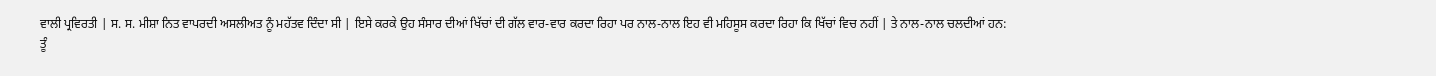ਵਾਲੀ ਪ੍ਰਵਿਰਤੀ | ਸ. ਸ. ਮੀਸ਼ਾ ਨਿਤ ਵਾਪਰਦੀ ਅਸਲੀਅਤ ਨੂੰ ਮਹੱਤਵ ਦਿੰਦਾ ਸੀ | ਇਸੇ ਕਰਕੇ ਉਹ ਸੰਸਾਰ ਦੀਆਂ ਖਿੱਚਾਂ ਦੀ ਗੱਲ ਵਾਰ-ਵਾਰ ਕਰਦਾ ਰਿਹਾ ਪਰ ਨਾਲ-ਨਾਲ ਇਹ ਵੀ ਮਹਿਸੂਸ ਕਰਦਾ ਰਿਹਾ ਕਿ ਖਿੱਚਾਂ ਵਿਚ ਨਹੀਂ | ਤੇ ਨਾਲ-ਨਾਲ ਚਲਦੀਆਂ ਹਨ:
ਤੂੰ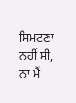ਸਿਮਟਣਾ ਨਹੀਂ ਸੀ, ਨਾ ਮੈਂ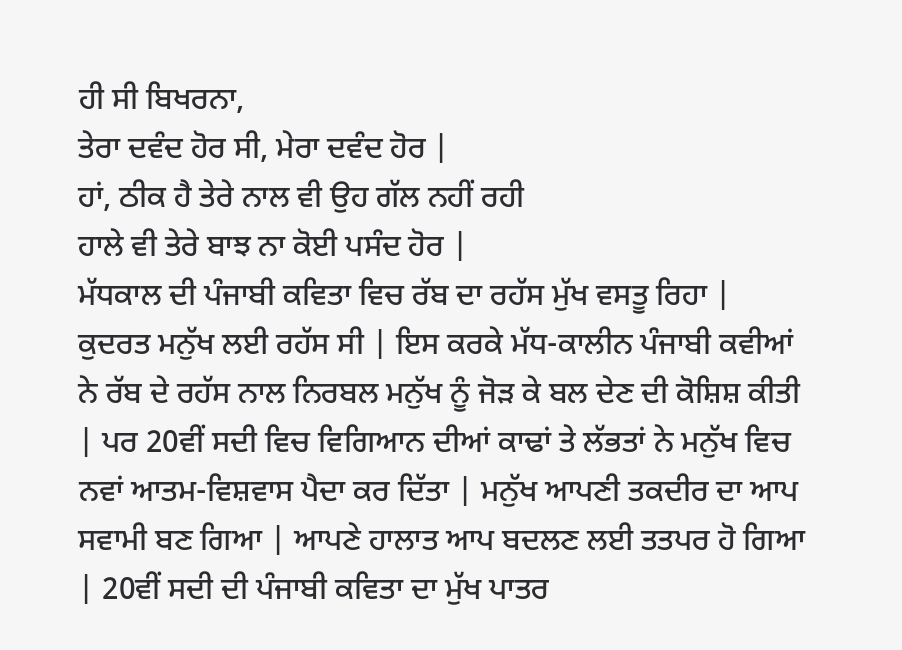ਹੀ ਸੀ ਬਿਖਰਨਾ,
ਤੇਰਾ ਦਵੰਦ ਹੋਰ ਸੀ, ਮੇਰਾ ਦਵੰਦ ਹੋਰ |
ਹਾਂ, ਠੀਕ ਹੈ ਤੇਰੇ ਨਾਲ ਵੀ ਉਹ ਗੱਲ ਨਹੀਂ ਰਹੀ
ਹਾਲੇ ਵੀ ਤੇਰੇ ਬਾਝ ਨਾ ਕੋਈ ਪਸੰਦ ਹੋਰ |
ਮੱਧਕਾਲ ਦੀ ਪੰਜਾਬੀ ਕਵਿਤਾ ਵਿਚ ਰੱਬ ਦਾ ਰਹੱਸ ਮੁੱਖ ਵਸਤੂ ਰਿਹਾ | ਕੁਦਰਤ ਮਨੁੱਖ ਲਈ ਰਹੱਸ ਸੀ | ਇਸ ਕਰਕੇ ਮੱਧ-ਕਾਲੀਨ ਪੰਜਾਬੀ ਕਵੀਆਂ ਨੇ ਰੱਬ ਦੇ ਰਹੱਸ ਨਾਲ ਨਿਰਬਲ ਮਨੁੱਖ ਨੂੰ ਜੋੜ ਕੇ ਬਲ ਦੇਣ ਦੀ ਕੋਸ਼ਿਸ਼ ਕੀਤੀ | ਪਰ 20ਵੀਂ ਸਦੀ ਵਿਚ ਵਿਗਿਆਨ ਦੀਆਂ ਕਾਢਾਂ ਤੇ ਲੱਭਤਾਂ ਨੇ ਮਨੁੱਖ ਵਿਚ ਨਵਾਂ ਆਤਮ-ਵਿਸ਼ਵਾਸ ਪੈਦਾ ਕਰ ਦਿੱਤਾ | ਮਨੁੱਖ ਆਪਣੀ ਤਕਦੀਰ ਦਾ ਆਪ ਸਵਾਮੀ ਬਣ ਗਿਆ | ਆਪਣੇ ਹਾਲਾਤ ਆਪ ਬਦਲਣ ਲਈ ਤਤਪਰ ਹੋ ਗਿਆ | 20ਵੀਂ ਸਦੀ ਦੀ ਪੰਜਾਬੀ ਕਵਿਤਾ ਦਾ ਮੁੱਖ ਪਾਤਰ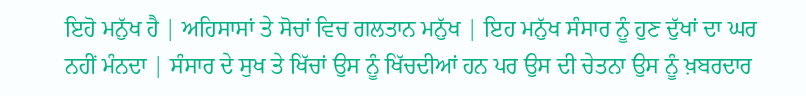ਇਹੋ ਮਨੁੱਖ ਹੈ | ਅਹਿਸਾਸਾਂ ਤੇ ਸੋਚਾਂ ਵਿਚ ਗਲਤਾਨ ਮਨੁੱਖ | ਇਹ ਮਨੁੱਖ ਸੰਸਾਰ ਨੂੰ ਹੁਣ ਦੁੱਖਾਂ ਦਾ ਘਰ ਨਹੀਂ ਮੰਨਦਾ | ਸੰਸਾਰ ਦੇ ਸੁਖ ਤੇ ਖਿੱਚਾਂ ਉਸ ਨੂੰ ਖਿੱਚਦੀਆਂ ਹਨ ਪਰ ਉਸ ਦੀ ਚੇਤਨਾ ਉਸ ਨੂੰ ਖ਼ਬਰਦਾਰ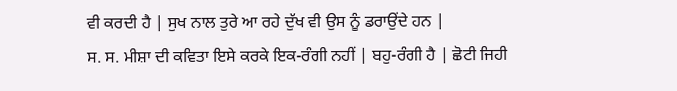ਵੀ ਕਰਦੀ ਹੈ | ਸੁਖ ਨਾਲ ਤੁਰੇ ਆ ਰਹੇ ਦੁੱਖ ਵੀ ਉਸ ਨੂੰ ਡਰਾਉਂਦੇ ਹਨ |
ਸ. ਸ. ਮੀਸ਼ਾ ਦੀ ਕਵਿਤਾ ਇਸੇ ਕਰਕੇ ਇਕ-ਰੰਗੀ ਨਹੀਂ | ਬਹੁ-ਰੰਗੀ ਹੈ | ਛੋਟੀ ਜਿਹੀ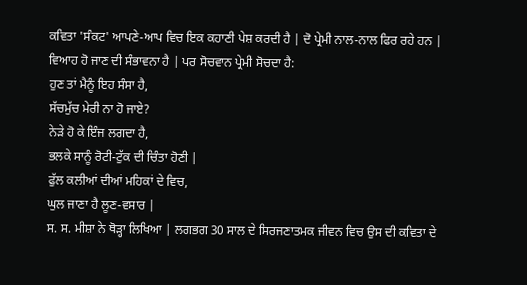ਕਵਿਤਾ 'ਸੰਕਟ' ਆਪਣੇ-ਆਪ ਵਿਚ ਇਕ ਕਹਾਣੀ ਪੇਸ਼ ਕਰਦੀ ਹੈ | ਦੋ ਪ੍ਰੇਮੀ ਨਾਲ-ਨਾਲ ਫਿਰ ਰਹੇ ਹਨ | ਵਿਆਹ ਹੋ ਜਾਣ ਦੀ ਸੰਭਾਵਨਾ ਹੈ | ਪਰ ਸੋਚਵਾਨ ਪ੍ਰੇਮੀ ਸੋਚਦਾ ਹੈ:
ਹੁਣ ਤਾਂ ਮੈਨੂੰ ਇਹ ਸੰਸਾ ਹੈ,
ਸੱਚਮੁੱਚ ਮੇਰੀ ਨਾ ਹੋ ਜਾਏ?
ਨੇੜੇ ਹੋ ਕੇ ਇੰਜ ਲਗਦਾ ਹੈ,
ਭਲਕੇ ਸਾਨੂੰ ਰੋਟੀ-ਟੁੱਕ ਦੀ ਚਿੰਤਾ ਹੋਣੀ |
ਫੁੱਲ ਕਲੀਆਂ ਦੀਆਂ ਮਹਿਕਾਂ ਦੇ ਵਿਚ,
ਘੁਲ ਜਾਣਾ ਹੈ ਲੂਣ-ਵਸਾਰ |
ਸ. ਸ. ਮੀਸ਼ਾ ਨੇ ਥੋੜ੍ਹਾ ਲਿਖਿਆ | ਲਗਭਗ 30 ਸਾਲ ਦੇ ਸਿਰਜਣਾਤਮਕ ਜੀਵਨ ਵਿਚ ਉਸ ਦੀ ਕਵਿਤਾ ਦੇ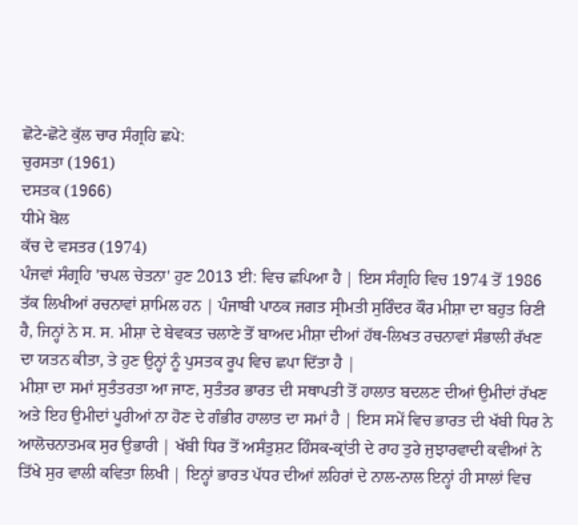ਛੋਟੇ-ਛੋਟੇ ਕੁੱਲ ਚਾਰ ਸੰਗ੍ਰਹਿ ਛਪੇ:
ਚੁਰਸਤਾ (1961)
ਦਸਤਕ (1966)
ਧੀਮੇ ਬੋਲ
ਕੱਚ ਦੇ ਵਸਤਰ (1974)
ਪੰਜਵਾਂ ਸੰਗ੍ਰਹਿ 'ਚਪਲ ਚੇਤਨਾ' ਹੁਣ 2013 ਈ: ਵਿਚ ਛਪਿਆ ਹੈ | ਇਸ ਸੰਗ੍ਰਹਿ ਵਿਚ 1974 ਤੋਂ 1986 ਤੱਕ ਲਿਖੀਆਂ ਰਚਨਾਵਾਂ ਸ਼ਾਮਿਲ ਹਨ | ਪੰਜਾਬੀ ਪਾਠਕ ਜਗਤ ਸ੍ਰੀਮਤੀ ਸੁਰਿੰਦਰ ਕੌਰ ਮੀਸ਼ਾ ਦਾ ਬਹੁਤ ਰਿਣੀ ਹੈ, ਜਿਨ੍ਹਾਂ ਨੇ ਸ. ਸ. ਮੀਸ਼ਾ ਦੇ ਬੇਵਕਤ ਚਲਾਣੇ ਤੋਂ ਬਾਅਦ ਮੀਸ਼ਾ ਦੀਆਂ ਹੱਥ-ਲਿਖਤ ਰਚਨਾਵਾਂ ਸੰਭਾਲੀ ਰੱਖਣ ਦਾ ਯਤਨ ਕੀਤਾ, ਤੇ ਹੁਣ ਉਨ੍ਹਾਂ ਨੂੰ ਪੁਸਤਕ ਰੂਪ ਵਿਚ ਛਪਾ ਦਿੱਤਾ ਹੈ |
ਮੀਸ਼ਾ ਦਾ ਸਮਾਂ ਸੁਤੰਤਰਤਾ ਆ ਜਾਣ, ਸੁਤੰਤਰ ਭਾਰਤ ਦੀ ਸਥਾਪਤੀ ਤੋਂ ਹਾਲਾਤ ਬਦਲਣ ਦੀਆਂ ਉਮੀਦਾਂ ਰੱਖਣ ਅਤੇ ਇਹ ਉਮੀਦਾਂ ਪੂਰੀਆਂ ਨਾ ਹੋਣ ਦੇ ਗੰਭੀਰ ਹਾਲਾਤ ਦਾ ਸਮਾਂ ਹੈ | ਇਸ ਸਮੇਂ ਵਿਚ ਭਾਰਤ ਦੀ ਖੱਬੀ ਧਿਰ ਨੇ ਆਲੋਚਨਾਤਮਕ ਸੁਰ ਉਭਾਰੀ | ਖੱਬੀ ਧਿਰ ਤੋਂ ਅਸੰਤੁਸ਼ਟ ਹਿੰਸਕ-ਕ੍ਰਾਂਤੀ ਦੇ ਰਾਹ ਤੁਰੇ ਜੁਝਾਰਵਾਦੀ ਕਵੀਆਂ ਨੇ ਤਿੱਖੇ ਸੁਰ ਵਾਲੀ ਕਵਿਤਾ ਲਿਖੀ | ਇਨ੍ਹਾਂ ਭਾਰਤ ਪੱਧਰ ਦੀਆਂ ਲਹਿਰਾਂ ਦੇ ਨਾਲ-ਨਾਲ ਇਨ੍ਹਾਂ ਹੀ ਸਾਲਾਂ ਵਿਚ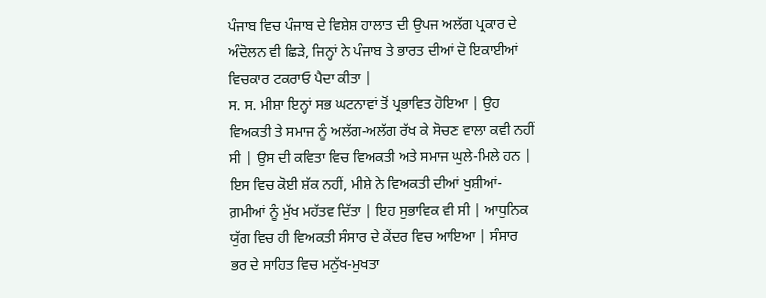ਪੰਜਾਬ ਵਿਚ ਪੰਜਾਬ ਦੇ ਵਿਸ਼ੇਸ਼ ਹਾਲਾਤ ਦੀ ਉਪਜ ਅਲੱਗ ਪ੍ਰਕਾਰ ਦੇ ਅੰਦੋਲਨ ਵੀ ਛਿੜੇ, ਜਿਨ੍ਹਾਂ ਨੇ ਪੰਜਾਬ ਤੇ ਭਾਰਤ ਦੀਆਂ ਦੋ ਇਕਾਈਆਂ ਵਿਚਕਾਰ ਟਕਰਾਓ ਪੈਦਾ ਕੀਤਾ |
ਸ. ਸ. ਮੀਸ਼ਾ ਇਨ੍ਹਾਂ ਸਭ ਘਟਨਾਵਾਂ ਤੋਂ ਪ੍ਰਭਾਵਿਤ ਹੋਇਆ | ਉਹ ਵਿਅਕਤੀ ਤੇ ਸਮਾਜ ਨੂੰ ਅਲੱਗ-ਅਲੱਗ ਰੱਖ ਕੇ ਸੋਚਣ ਵਾਲਾ ਕਵੀ ਨਹੀਂ ਸੀ | ਉਸ ਦੀ ਕਵਿਤਾ ਵਿਚ ਵਿਅਕਤੀ ਅਤੇ ਸਮਾਜ ਘੁਲੇ-ਮਿਲੇ ਹਨ |
ਇਸ ਵਿਚ ਕੋਈ ਸ਼ੱਕ ਨਹੀਂ, ਮੀਸ਼ੇ ਨੇ ਵਿਅਕਤੀ ਦੀਆਂ ਖੁਸ਼ੀਆਂ-ਗ਼ਮੀਆਂ ਨੂੰ ਮੁੱਖ ਮਹੱਤਵ ਦਿੱਤਾ | ਇਹ ਸੁਭਾਵਿਕ ਵੀ ਸੀ | ਆਧੁਨਿਕ ਯੁੱਗ ਵਿਚ ਹੀ ਵਿਅਕਤੀ ਸੰਸਾਰ ਦੇ ਕੇਂਦਰ ਵਿਚ ਆਇਆ | ਸੰਸਾਰ ਭਰ ਦੇ ਸਾਹਿਤ ਵਿਚ ਮਨੁੱਖ-ਮੁਖਤਾ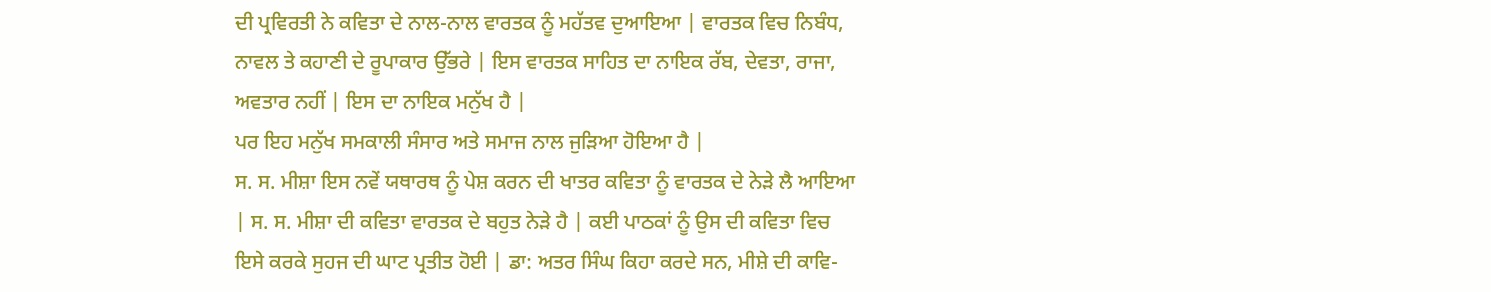ਦੀ ਪ੍ਰਵਿਰਤੀ ਨੇ ਕਵਿਤਾ ਦੇ ਨਾਲ-ਨਾਲ ਵਾਰਤਕ ਨੂੰ ਮਹੱਤਵ ਦੁਆਇਆ | ਵਾਰਤਕ ਵਿਚ ਨਿਬੰਧ, ਨਾਵਲ ਤੇ ਕਹਾਣੀ ਦੇ ਰੂਪਾਕਾਰ ਉੱਭਰੇ | ਇਸ ਵਾਰਤਕ ਸਾਹਿਤ ਦਾ ਨਾਇਕ ਰੱਬ, ਦੇਵਤਾ, ਰਾਜਾ, ਅਵਤਾਰ ਨਹੀਂ | ਇਸ ਦਾ ਨਾਇਕ ਮਨੁੱਖ ਹੈ |
ਪਰ ਇਹ ਮਨੁੱਖ ਸਮਕਾਲੀ ਸੰਸਾਰ ਅਤੇ ਸਮਾਜ ਨਾਲ ਜੁੜਿਆ ਹੋਇਆ ਹੈ |
ਸ. ਸ. ਮੀਸ਼ਾ ਇਸ ਨਵੇਂ ਯਥਾਰਥ ਨੂੰ ਪੇਸ਼ ਕਰਨ ਦੀ ਖਾਤਰ ਕਵਿਤਾ ਨੂੰ ਵਾਰਤਕ ਦੇ ਨੇੜੇ ਲੈ ਆਇਆ | ਸ. ਸ. ਮੀਸ਼ਾ ਦੀ ਕਵਿਤਾ ਵਾਰਤਕ ਦੇ ਬਹੁਤ ਨੇੜੇ ਹੈ | ਕਈ ਪਾਠਕਾਂ ਨੂੰ ਉਸ ਦੀ ਕਵਿਤਾ ਵਿਚ ਇਸੇ ਕਰਕੇ ਸੁਹਜ ਦੀ ਘਾਟ ਪ੍ਰਤੀਤ ਹੋਈ | ਡਾ: ਅਤਰ ਸਿੰਘ ਕਿਹਾ ਕਰਦੇ ਸਨ, ਮੀਸ਼ੇ ਦੀ ਕਾਵਿ-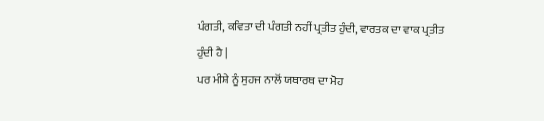ਪੰਗਤੀ, ਕਵਿਤਾ ਦੀ ਪੰਗਤੀ ਨਹੀਂ ਪ੍ਰਤੀਤ ਹੁੰਦੀ, ਵਾਰਤਕ ਦਾ ਵਾਕ ਪ੍ਰਤੀਤ ਹੁੰਦੀ ਹੈ |
ਪਰ ਮੀਸ਼ੇ ਨੂੰ ਸੁਹਜ ਨਾਲੋਂ ਯਥਾਰਥ ਦਾ ਮੋਹ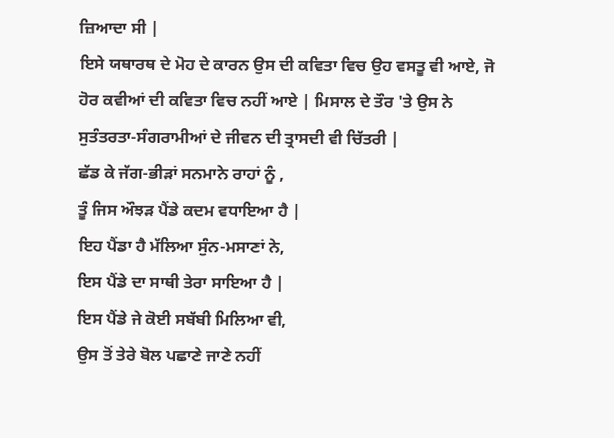ਜ਼ਿਆਦਾ ਸੀ |
ਇਸੇ ਯਥਾਰਥ ਦੇ ਮੋਹ ਦੇ ਕਾਰਨ ਉਸ ਦੀ ਕਵਿਤਾ ਵਿਚ ਉਹ ਵਸਤੂ ਵੀ ਆਏ, ਜੋ ਹੋਰ ਕਵੀਆਂ ਦੀ ਕਵਿਤਾ ਵਿਚ ਨਹੀਂ ਆਏ | ਮਿਸਾਲ ਦੇ ਤੌਰ 'ਤੇ ਉਸ ਨੇ ਸੁਤੰਤਰਤਾ-ਸੰਗਰਾਮੀਆਂ ਦੇ ਜੀਵਨ ਦੀ ਤ੍ਰਾਸਦੀ ਵੀ ਚਿੱਤਰੀ |
ਛੱਡ ਕੇ ਜੱਗ-ਭੀੜਾਂ ਸਨਮਾਨੇ ਰਾਹਾਂ ਨੂੰ ,
ਤੂੰ ਜਿਸ ਔਝੜ ਪੈਂਡੇ ਕਦਮ ਵਧਾਇਆ ਹੈ |
ਇਹ ਪੈਂਡਾ ਹੈ ਮੱਲਿਆ ਸੁੰਨ-ਮਸਾਣਾਂ ਨੇ,
ਇਸ ਪੈਂਡੇ ਦਾ ਸਾਥੀ ਤੇਰਾ ਸਾਇਆ ਹੈ |
ਇਸ ਪੈਂਡੇ ਜੇ ਕੋਈ ਸਬੱਬੀ ਮਿਲਿਆ ਵੀ,
ਉਸ ਤੋਂ ਤੇਰੇ ਬੋਲ ਪਛਾਣੇ ਜਾਣੇ ਨਹੀਂ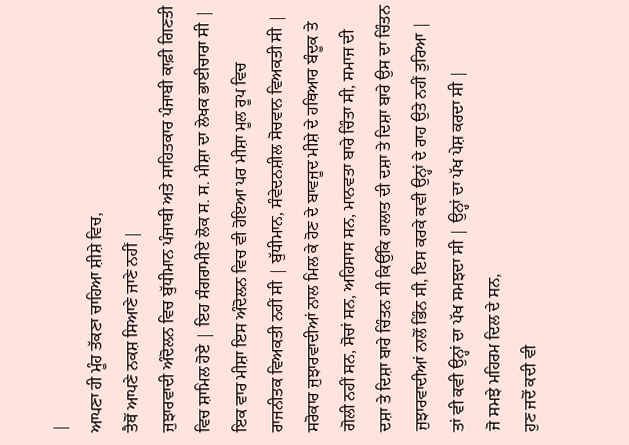|
ਆਪਣਾ ਹੀ ਮੂੰਹ ਤੱਕਣਾ ਚਾਹਿਆ ਸ਼ੀਸ਼ੇ ਵਿਚ,
ਤੈਥੋਂ ਆਪਣੇ ਨਕਸ਼ ਸਿਆਣੇ ਜਾਣੇ ਨਹੀਂ |
ਜੁਝਾਰਵਾਦੀ ਅੰਦੋਲਨ ਵਿਚ ਬੁੱਧੀਮਾਨ ਪੰਜਾਬੀ ਅਤੇ ਸਾਹਿਤਕਾਰ ਪੰਜਾਬੀ ਕਾਫ਼ੀ ਗਿਣਤੀ ਵਿਚ ਸ਼ਾਮਿਲ ਹੋਏ | ਇਹ ਸੰਗਰਾਮੀਏ ਲੋਕ ਸ. ਸ. ਮੀਸ਼ਾ ਦਾ ਲੇਖਕ ਭਾਈਚਾਰਾ ਸੀ | ਇਕ ਵਾਰ ਮੀਸ਼ਾ ਇਸ ਅੰਦੋਲਨ ਵਿਚ ਵੀ ਹੋਇਆ ਪਰ ਮੀਸ਼ਾ ਮੂਲ ਰੂਪ ਵਿਚ ਰਾਜਨੀਤਕ ਵਿਅਕਤੀ ਨਹੀਂ ਸੀ | ਬੁੱਧੀਮਾਨ, ਸੰਵੇਦਨਸ਼ੀਲ ਸੋਚਵਾਨ ਵਿਅਕਤੀ ਸੀ | ਸਰੋਕਾਰ ਜੁਝਾਰਵਾਦੀਆਂ ਨਾਲ ਮਿਲ ਕੇ ਹੋਣ ਦੇ ਬਾਵਜੂਦ ਮੀਸ਼ੇ ਦੇ ਹਥਿਆਰ ਬੰਦੂਕ ਤੇ ਗੋਲੀ ਨਹੀਂ ਸਨ, ਸੋਚਾਂ ਸਨ, ਅਹਿਸਾਸ ਸਨ, ਮਾਨਵਤਾ ਬਾਰੇ ਚਿੰਤਾ ਸੀ, ਸਮਾਜ ਦੀ ਦਸ਼ਾ ਤੇ ਦਿਸ਼ਾ ਬਾਰੇ ਚਿੰਤਨ ਸੀ ਕਿਉਂਕਿ ਹਾਲਾਤ ਦੀ ਦਸ਼ਾ ਤੇ ਦਿਸ਼ਾ ਬਾਰੇ ਉਸ ਦਾ ਚਿੰਤਨ ਜੁਝਾਰਵਾਦੀਆਂ ਨਾਲੋਂ ਭਿੰਨ ਸੀ, ਇਸ ਕਰਕੇ ਕਵੀ ਉਨ੍ਹਾਂ ਦੇ ਰਾਹ ਉਤੇ ਨਹੀਂ ਤੁਰਿਆ | ਤਾਂ ਵੀ ਕਵੀ ਉਨ੍ਹਾਂ ਦਾ ਪੱਖ ਸਮਝਦਾ ਸੀ | ਉਨ੍ਹਾਂ ਦਾ ਪੱਖ ਪੇਸ਼ ਕਰਦਾ ਸੀ |
ਜੋ ਸਮਝੇ ਮਹਿਰਮ ਦਿਲ ਦੇ ਸਨ,
ਹੁਣ ਜਦੋਂ ਕਦੀ ਵੀ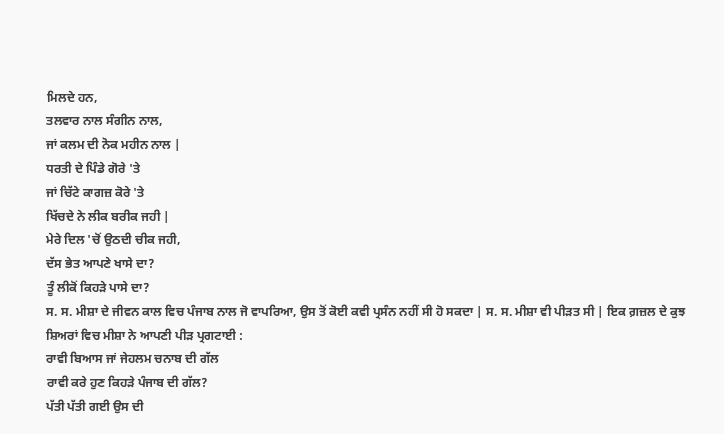ਮਿਲਦੇ ਹਨ,
ਤਲਵਾਰ ਨਾਲ ਸੰਗੀਨ ਨਾਲ,
ਜਾਂ ਕਲਮ ਦੀ ਨੋਕ ਮਹੀਨ ਨਾਲ |
ਧਰਤੀ ਦੇ ਪਿੰਡੇ ਗੋਰੇ 'ਤੇ
ਜਾਂ ਚਿੱਟੇ ਕਾਗਜ਼ ਕੋਰੇ 'ਤੇ
ਖਿੱਚਦੇ ਨੇ ਲੀਕ ਬਰੀਕ ਜਹੀ |
ਮੇਰੇ ਦਿਲ 'ਚੋਂ ਉਠਦੀ ਚੀਕ ਜਹੀ,
ਦੱਸ ਭੇਤ ਆਪਣੇ ਖਾਸੇ ਦਾ?
ਤੂੰ ਲੀਕੋਂ ਕਿਹੜੇ ਪਾਸੇ ਦਾ?
ਸ. ਸ. ਮੀਸ਼ਾ ਦੇ ਜੀਵਨ ਕਾਲ ਵਿਚ ਪੰਜਾਬ ਨਾਲ ਜੋ ਵਾਪਰਿਆ, ਉਸ ਤੋਂ ਕੋਈ ਕਵੀ ਪ੍ਰਸੰਨ ਨਹੀਂ ਸੀ ਹੋ ਸਕਦਾ | ਸ. ਸ. ਮੀਸ਼ਾ ਵੀ ਪੀੜਤ ਸੀ | ਇਕ ਗ਼ਜ਼ਲ ਦੇ ਕੁਝ ਸ਼ਿਅਰਾਂ ਵਿਚ ਮੀਸ਼ਾ ਨੇ ਆਪਣੀ ਪੀੜ ਪ੍ਰਗਟਾਈ :
ਰਾਵੀ ਬਿਆਸ ਜਾਂ ਜੇਹਲਮ ਚਨਾਬ ਦੀ ਗੱਲ
ਰਾਵੀ ਕਰੇ ਹੁਣ ਕਿਹੜੇ ਪੰਜਾਬ ਦੀ ਗੱਲ?
ਪੱਤੀ ਪੱਤੀ ਗਈ ਉਸ ਦੀ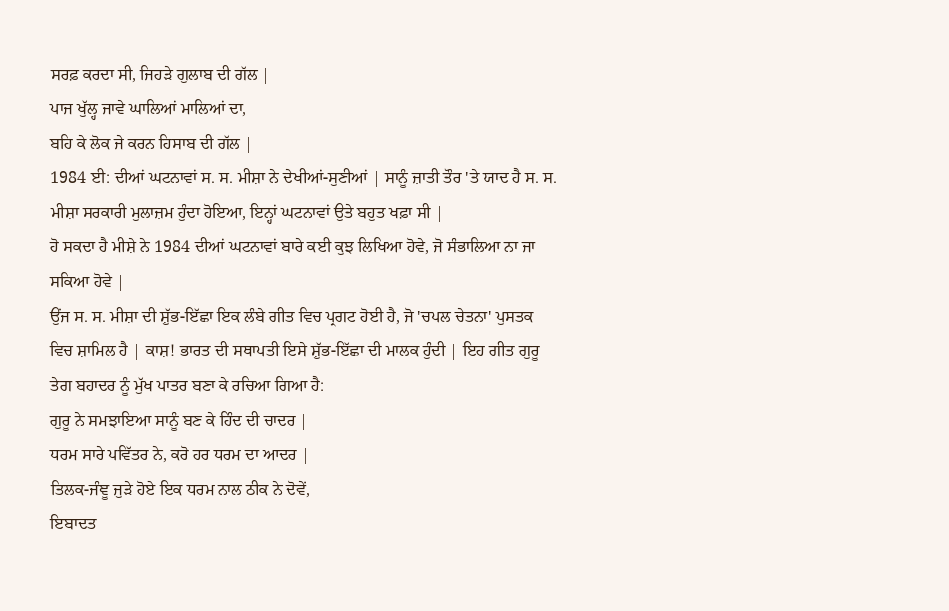ਸਰਫ਼ ਕਰਦਾ ਸੀ, ਜਿਹੜੇ ਗੁਲਾਬ ਦੀ ਗੱਲ |
ਪਾਜ ਖੁੱਲ੍ਹ ਜਾਵੇ ਘਾਲਿਆਂ ਮਾਲਿਆਂ ਦਾ,
ਬਹਿ ਕੇ ਲੋਕ ਜੇ ਕਰਨ ਹਿਸਾਬ ਦੀ ਗੱਲ |
1984 ਈ: ਦੀਆਂ ਘਟਨਾਵਾਂ ਸ. ਸ. ਮੀਸ਼ਾ ਨੇ ਦੇਖੀਆਂ-ਸੁਣੀਆਂ | ਸਾਨੂੰ ਜ਼ਾਤੀ ਤੌਰ 'ਤੇ ਯਾਦ ਹੈ ਸ. ਸ. ਮੀਸ਼ਾ ਸਰਕਾਰੀ ਮੁਲਾਜ਼ਮ ਹੁੰਦਾ ਹੋਇਆ, ਇਨ੍ਹਾਂ ਘਟਨਾਵਾਂ ਉਤੇ ਬਹੁਤ ਖਫ਼ਾ ਸੀ |
ਹੋ ਸਕਦਾ ਹੈ ਮੀਸ਼ੇ ਨੇ 1984 ਦੀਆਂ ਘਟਨਾਵਾਂ ਬਾਰੇ ਕਈ ਕੁਝ ਲਿਖਿਆ ਹੋਵੇ, ਜੋ ਸੰਭਾਲਿਆ ਨਾ ਜਾ ਸਕਿਆ ਹੋਵੇ |
ਉਂਜ ਸ. ਸ. ਮੀਸ਼ਾ ਦੀ ਸ਼ੁੱਭ-ਇੱਛਾ ਇਕ ਲੰਬੇ ਗੀਤ ਵਿਚ ਪ੍ਰਗਟ ਹੋਈ ਹੈ, ਜੋ 'ਚਪਲ ਚੇਤਨਾ' ਪੁਸਤਕ ਵਿਚ ਸ਼ਾਮਿਲ ਹੈ | ਕਾਸ਼! ਭਾਰਤ ਦੀ ਸਥਾਪਤੀ ਇਸੇ ਸ਼ੁੱਭ-ਇੱਛਾ ਦੀ ਮਾਲਕ ਹੁੰਦੀ | ਇਹ ਗੀਤ ਗੁਰੂ ਤੇਗ ਬਹਾਦਰ ਨੂੰ ਮੁੱਖ ਪਾਤਰ ਬਣਾ ਕੇ ਰਚਿਆ ਗਿਆ ਹੈ:
ਗੁਰੂ ਨੇ ਸਮਝਾਇਆ ਸਾਨੂੰ ਬਣ ਕੇ ਹਿੰਦ ਦੀ ਚਾਦਰ |
ਧਰਮ ਸਾਰੇ ਪਵਿੱਤਰ ਨੇ, ਕਰੋ ਹਰ ਧਰਮ ਦਾ ਆਦਰ |
ਤਿਲਕ-ਜੰਞੂ ਜੁੜੇ ਹੋਏ ਇਕ ਧਰਮ ਨਾਲ ਠੀਕ ਨੇ ਦੋਵੇਂ,
ਇਬਾਦਤ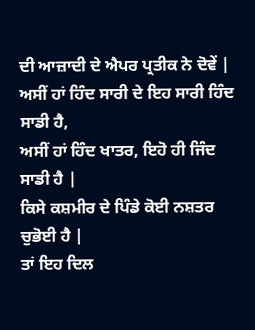ਦੀ ਆਜ਼ਾਦੀ ਦੇ ਐਪਰ ਪ੍ਰਤੀਕ ਨੇ ਦੋਵੇਂ |
ਅਸੀਂ ਹਾਂ ਹਿੰਦ ਸਾਰੀ ਦੇ ਇਹ ਸਾਰੀ ਹਿੰਦ ਸਾਡੀ ਹੈ,
ਅਸੀਂ ਹਾਂ ਹਿੰਦ ਖਾਤਰ, ਇਹੋ ਹੀ ਜਿੰਦ ਸਾਡੀ ਹੈ |
ਕਿਸੇ ਕਸ਼ਮੀਰ ਦੇ ਪਿੰਡੇ ਕੋਈ ਨਸ਼ਤਰ ਚੁਭੋਈ ਹੈ |
ਤਾਂ ਇਹ ਦਿਲ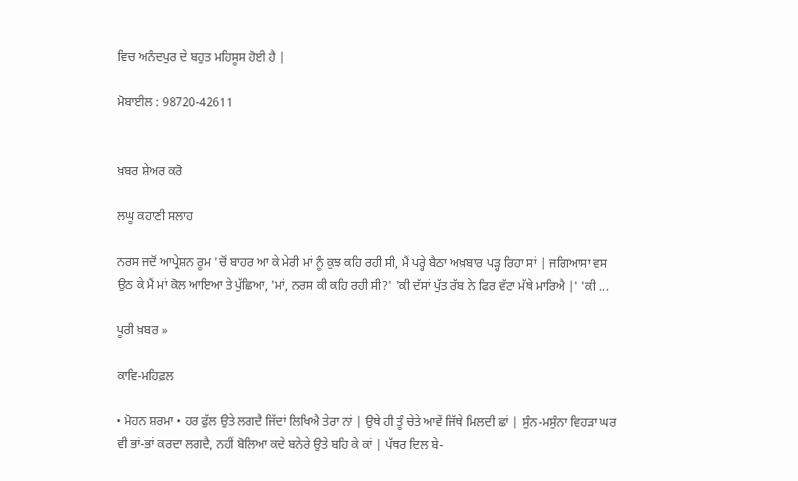ਵਿਚ ਅਨੰਦਪੁਰ ਦੇ ਬਹੁਤ ਮਹਿਸੂਸ ਹੋਈ ਹੈ |

ਮੋਬਾਈਲ : 98720-42611


ਖ਼ਬਰ ਸ਼ੇਅਰ ਕਰੋ

ਲਘੂ ਕਹਾਣੀ ਸਲਾਹ

ਨਰਸ ਜਦੋਂ ਆਪ੍ਰੇਸ਼ਨ ਰੂਮ 'ਚੋਂ ਬਾਹਰ ਆ ਕੇ ਮੇਰੀ ਮਾਂ ਨੂੰ ਕੁਝ ਕਹਿ ਰਹੀ ਸੀ, ਮੈਂ ਪਰ੍ਹੇ ਬੈਠਾ ਅਖ਼ਬਾਰ ਪੜ੍ਹ ਰਿਹਾ ਸਾਂ | ਜਗਿਆਸਾ ਵਸ ਉਠ ਕੇ ਮੈਂ ਮਾਂ ਕੋਲ ਆਇਆ ਤੇ ਪੁੱਛਿਆ, 'ਮਾਂ, ਨਰਸ ਕੀ ਕਹਿ ਰਹੀ ਸੀ?' 'ਕੀ ਦੱਸਾਂ ਪੁੱਤ ਰੱਬ ਨੇ ਫਿਰ ਵੱਟਾ ਮੱਥੇ ਮਾਰਿਐ |' 'ਕੀ ...

ਪੂਰੀ ਖ਼ਬਰ »

ਕਾਵਿ-ਮਹਿਫ਼ਲ

• ਮੋਹਨ ਸ਼ਰਮਾ • ਹਰ ਫੁੱਲ ਉਤੇ ਲਗਦੈ ਜਿੱਦਾਂ ਲਿਖਿਐ ਤੇਰਾ ਨਾਂ | ਉਥੇ ਹੀ ਤੂੰ ਚੇਤੇ ਆਵੇਂ ਜਿੱਥੇ ਮਿਲਦੀ ਛਾਂ | ਸੁੰਨ-ਮਸੁੰਨਾ ਵਿਹੜਾ ਘਰ ਵੀ ਭਾਂ-ਭਾਂ ਕਰਦਾ ਲਗਦੈ, ਨਹੀਂ ਬੋਲਿਆ ਕਦੇ ਬਨੇਰੇ ਉਤੇ ਬਹਿ ਕੇ ਕਾਂ | ਪੱਥਰ ਦਿਲ ਬੇ-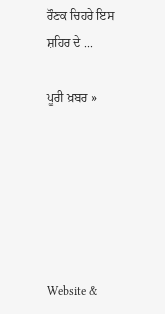ਰੌਣਕ ਚਿਹਰੇ ਇਸ ਸ਼ਹਿਰ ਦੇ ...

ਪੂਰੀ ਖ਼ਬਰ »






Website &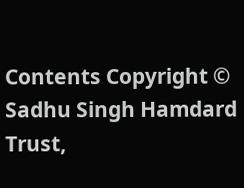Contents Copyright © Sadhu Singh Hamdard Trust,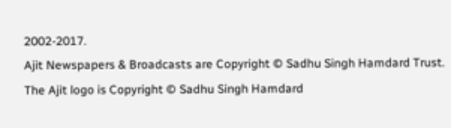2002-2017.
Ajit Newspapers & Broadcasts are Copyright © Sadhu Singh Hamdard Trust.
The Ajit logo is Copyright © Sadhu Singh Hamdard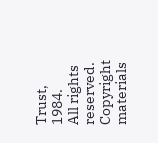Trust, 1984.
All rights reserved. Copyright materials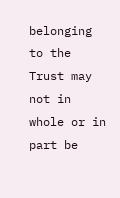belonging to the Trust may not in whole or in part be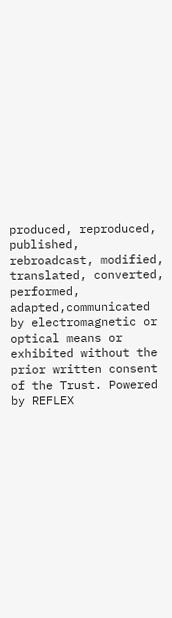produced, reproduced, published, rebroadcast, modified, translated, converted, performed, adapted,communicated by electromagnetic or optical means or exhibited without the prior written consent of the Trust. Powered by REFLEX